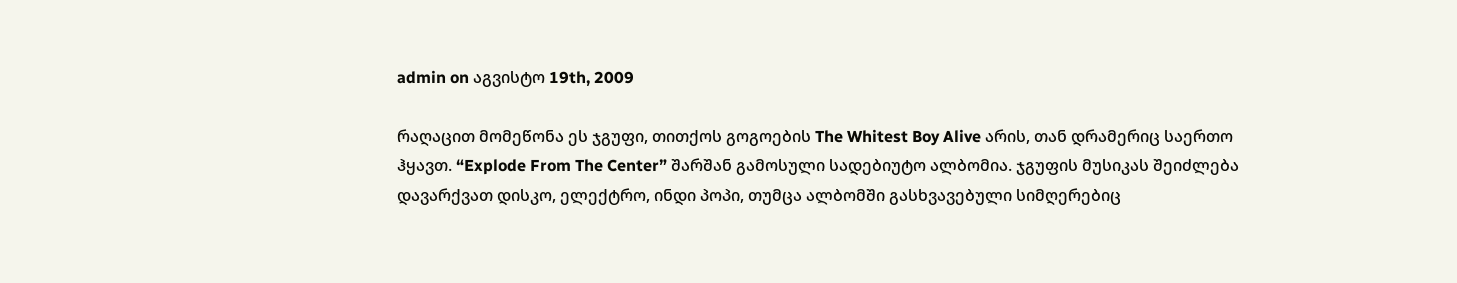admin on აგვისტო 19th, 2009

რაღაცით მომეწონა ეს ჯგუფი, თითქოს გოგოების The Whitest Boy Alive არის, თან დრამერიც საერთო ჰყავთ. “Explode From The Center” შარშან გამოსული სადებიუტო ალბომია. ჯგუფის მუსიკას შეიძლება დავარქვათ დისკო, ელექტრო, ინდი პოპი, თუმცა ალბომში გასხვავებული სიმღერებიც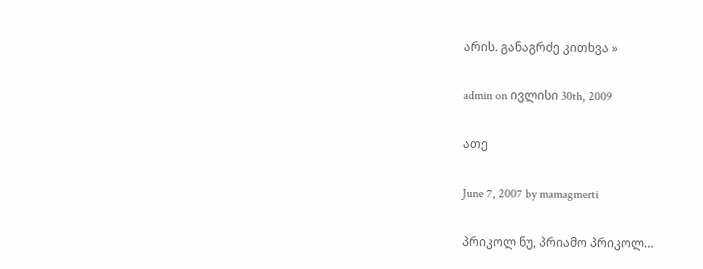არის. განაგრძე კითხვა »

admin on ივლისი 30th, 2009

ათე

June 7, 2007 by mamagmerti

პრიკოლ ნუ, პრიამო პრიკოლ…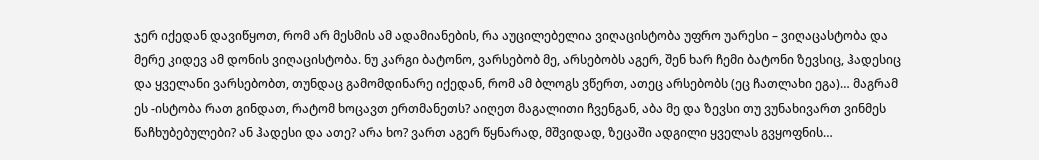ჯერ იქედან დავიწყოთ, რომ არ მესმის ამ ადამიანების, რა აუცილებელია ვიღაცისტობა უფრო უარესი – ვიღაცასტობა და მერე კიდევ ამ დონის ვიღაცისტობა. ნუ კარგი ბატონო, ვარსებობ მე, არსებობს აგერ, შენ ხარ ჩემი ბატონი ზევსიც, ჰადესიც და ყველანი ვარსებობთ, თუნდაც გამომდინარე იქედან, რომ ამ ბლოგს ვწერთ, ათეც არსებობს (ეც ჩათლახი ეგა)… მაგრამ ეს -ისტობა რათ გინდათ, რატომ ხოცავთ ერთმანეთს? აიღეთ მაგალითი ჩვენგან, აბა მე და ზევსი თუ ვუნახივართ ვინმეს წაჩხუბებულები? ან ჰადესი და ათე? არა ხო? ვართ აგერ წყნარად, მშვიდად, ზეცაში ადგილი ყველას გვყოფნის…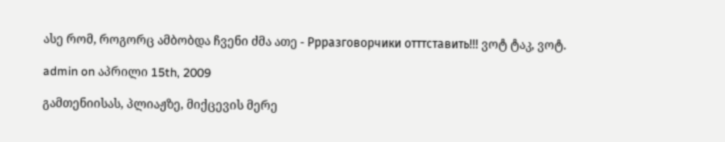ასე რომ, როგორც ამბობდა ჩვენი ძმა ათე - Ррразговорчики отттставить!!! ვოტ ტაკ, ვოტ.

admin on აპრილი 15th, 2009

გამთენიისას, პლიაჟზე, მიქცევის მერე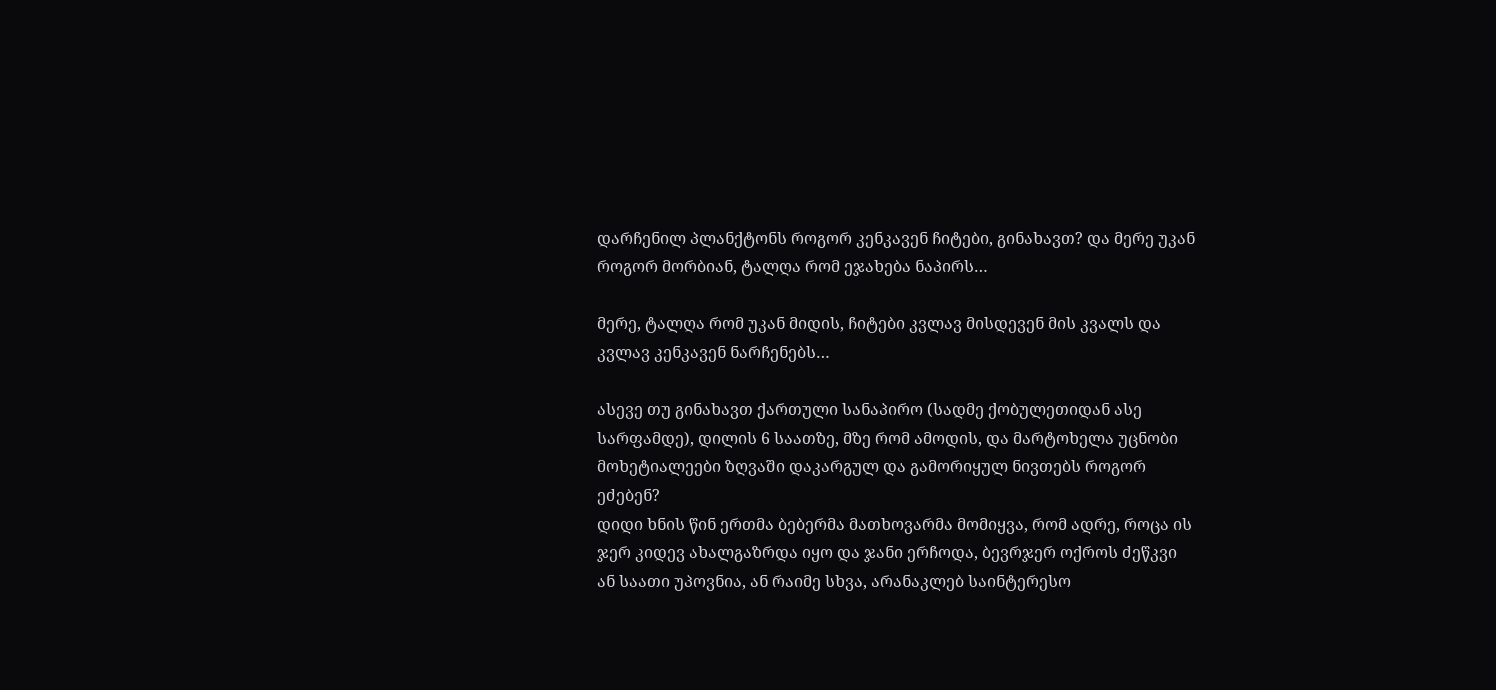დარჩენილ პლანქტონს როგორ კენკავენ ჩიტები, გინახავთ? და მერე უკან როგორ მორბიან, ტალღა რომ ეჯახება ნაპირს…

მერე, ტალღა რომ უკან მიდის, ჩიტები კვლავ მისდევენ მის კვალს და კვლავ კენკავენ ნარჩენებს…

ასევე თუ გინახავთ ქართული სანაპირო (სადმე ქობულეთიდან ასე სარფამდე), დილის 6 საათზე, მზე რომ ამოდის, და მარტოხელა უცნობი მოხეტიალეები ზღვაში დაკარგულ და გამორიყულ ნივთებს როგორ ეძებენ?
დიდი ხნის წინ ერთმა ბებერმა მათხოვარმა მომიყვა, რომ ადრე, როცა ის ჯერ კიდევ ახალგაზრდა იყო და ჯანი ერჩოდა, ბევრჯერ ოქროს ძეწკვი ან საათი უპოვნია, ან რაიმე სხვა, არანაკლებ საინტერესო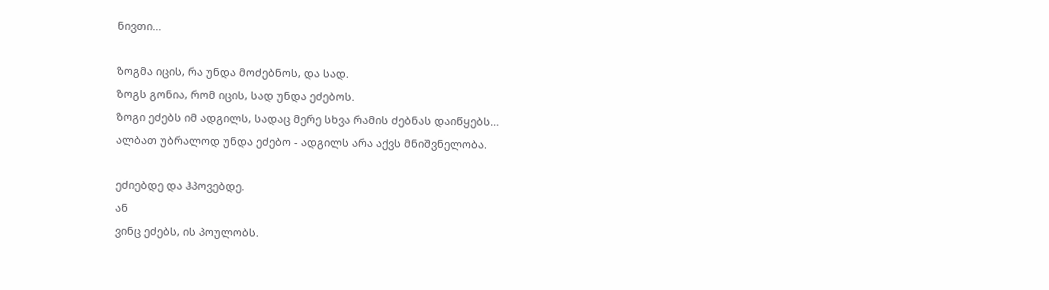ნივთი…

ზოგმა იცის, რა უნდა მოძებნოს, და სად.
ზოგს გონია, რომ იცის, სად უნდა ეძებოს.
ზოგი ეძებს იმ ადგილს, სადაც მერე სხვა რამის ძებნას დაიწყებს…
ალბათ უბრალოდ უნდა ეძებო - ადგილს არა აქვს მნიშვნელობა.

ეძიებდე და ჰპოვებდე.
ან
ვინც ეძებს, ის პოულობს.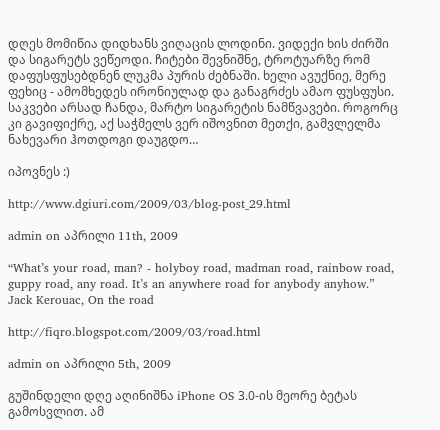დღეს მომიწია დიდხანს ვიღაცის ლოდინი. ვიდექი ხის ძირში და სიგარეტს ვეწეოდი. ჩიტები შევნიშნე, ტროტუარზე რომ დაფუსფუსებდნენ ლუკმა პურის ძებნაში. ხელი ავუქნიე, მერე ფეხიც - ამომხედეს ირონიულად და განაგრძეს ამაო ფუსფუსი. საკვები არსად ჩანდა, მარტო სიგარეტის ნამწვავები. როგორც კი გავიფიქრე, აქ საჭმელს ვერ იშოვნით მეთქი, გამვლელმა ნახევარი ჰოთდოგი დაუგდო…

იპოვნეს :)

http://www.dgiuri.com/2009/03/blog-post_29.html

admin on აპრილი 11th, 2009

“What’s your road, man? - holyboy road, madman road, rainbow road, guppy road, any road. It’s an anywhere road for anybody anyhow.”
Jack Kerouac, On the road

http://fiqro.blogspot.com/2009/03/road.html

admin on აპრილი 5th, 2009

გუშინდელი დღე აღინიშნა iPhone OS 3.0-ის მეორე ბეტას გამოსვლით. ამ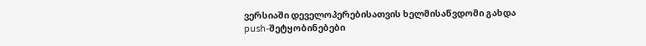ვერსიაში დეველოპერებისათვის ხელმისაწვდომი გახდა push-შეტყობინებები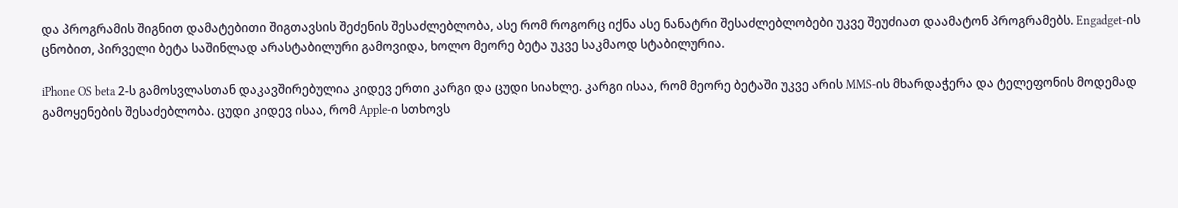და პროგრამის შიგნით დამატებითი შიგთავსის შეძენის შესაძლებლობა, ასე რომ როგორც იქნა ასე ნანატრი შესაძლებლობები უკვე შეუძიათ დაამატონ პროგრამებს. Engadget-ის ცნობით, პირველი ბეტა საშინლად არასტაბილური გამოვიდა, ხოლო მეორე ბეტა უკვე საკმაოდ სტაბილურია.

iPhone OS beta 2-ს გამოსვლასთან დაკავშირებულია კიდევ ერთი კარგი და ცუდი სიახლე. კარგი ისაა, რომ მეორე ბეტაში უკვე არის MMS-ის მხარდაჭერა და ტელეფონის მოდემად გამოყენების შესაძებლობა. ცუდი კიდევ ისაა, რომ Apple-ი სთხოვს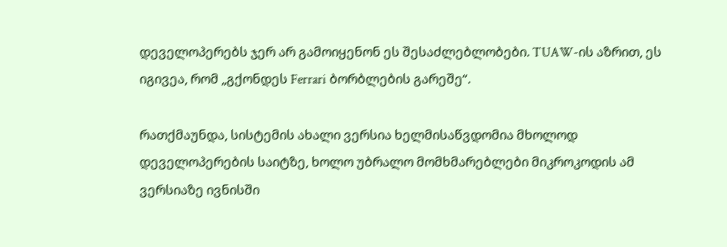დეველოპერებს ჯერ არ გამოიყენონ ეს შესაძლებლობები. TUAW-ის აზრით, ეს იგივეა, რომ „გქონდეს Ferrari ბორბლების გარეშე“.

რათქმაუნდა, სისტემის ახალი ვერსია ხელმისაწვდომია მხოლოდ დეველოპერების საიტზე, ხოლო უბრალო მომხმარებლები მიკროკოდის ამ ვერსიაზე ივნისში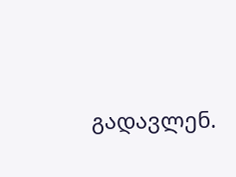გადავლენ.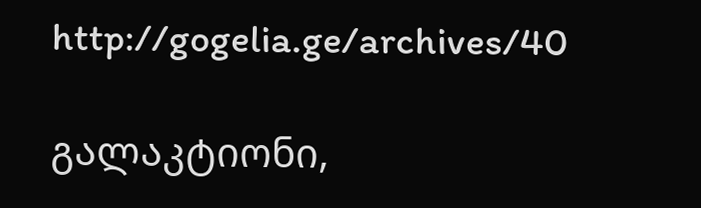http://gogelia.ge/archives/40

გალაკტიონი,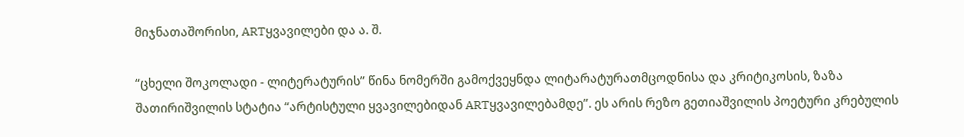მიჯნათაშორისი, ARTყვავილები და ა. შ.

“ცხელი შოკოლადი - ლიტერატურის” წინა ნომერში გამოქვეყნდა ლიტარატურათმცოდნისა და კრიტიკოსის, ზაზა შათირიშვილის სტატია “არტისტული ყვავილებიდან ARTყვავილებამდე”. ეს არის რეზო გეთიაშვილის პოეტური კრებულის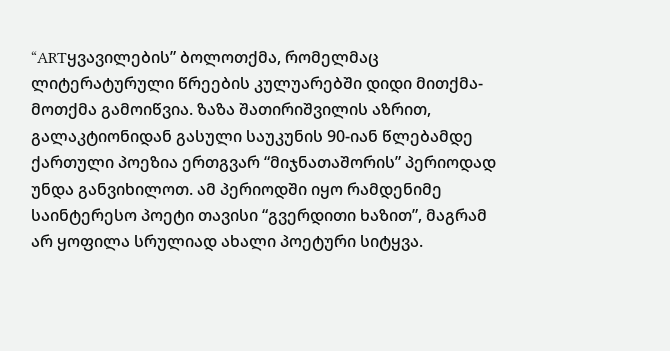“ARTყვავილების” ბოლოთქმა, რომელმაც ლიტერატურული წრეების კულუარებში დიდი მითქმა-მოთქმა გამოიწვია. ზაზა შათირიშვილის აზრით, გალაკტიონიდან გასული საუკუნის 90-იან წლებამდე ქართული პოეზია ერთგვარ “მიჯნათაშორის” პერიოდად უნდა განვიხილოთ. ამ პერიოდში იყო რამდენიმე საინტერესო პოეტი თავისი “გვერდითი ხაზით”, მაგრამ არ ყოფილა სრულიად ახალი პოეტური სიტყვა.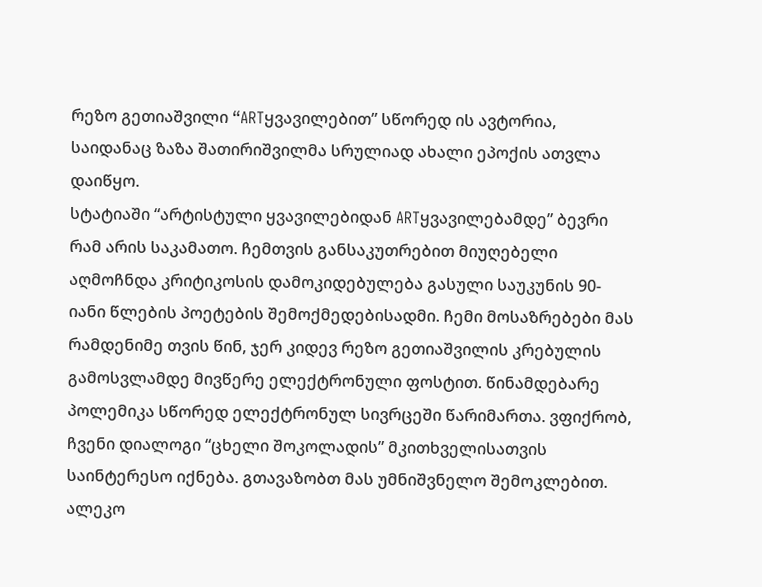რეზო გეთიაშვილი “ARTყვავილებით” სწორედ ის ავტორია, საიდანაც ზაზა შათირიშვილმა სრულიად ახალი ეპოქის ათვლა დაიწყო.
სტატიაში “არტისტული ყვავილებიდან ARTყვავილებამდე” ბევრი რამ არის საკამათო. ჩემთვის განსაკუთრებით მიუღებელი აღმოჩნდა კრიტიკოსის დამოკიდებულება გასული საუკუნის 90-იანი წლების პოეტების შემოქმედებისადმი. ჩემი მოსაზრებები მას რამდენიმე თვის წინ, ჯერ კიდევ რეზო გეთიაშვილის კრებულის გამოსვლამდე მივწერე ელექტრონული ფოსტით. წინამდებარე პოლემიკა სწორედ ელექტრონულ სივრცეში წარიმართა. ვფიქრობ, ჩვენი დიალოგი “ცხელი შოკოლადის” მკითხველისათვის საინტერესო იქნება. გთავაზობთ მას უმნიშვნელო შემოკლებით.
ალეკო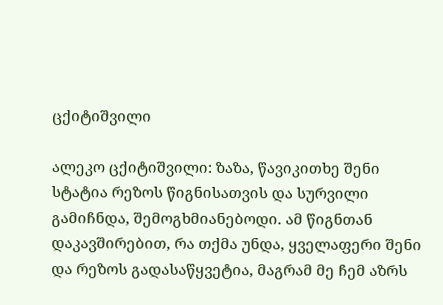ცქიტიშვილი

ალეკო ცქიტიშვილი: ზაზა, წავიკითხე შენი სტატია რეზოს წიგნისათვის და სურვილი გამიჩნდა, შემოგხმიანებოდი. ამ წიგნთან დაკავშირებით, რა თქმა უნდა, ყველაფერი შენი და რეზოს გადასაწყვეტია, მაგრამ მე ჩემ აზრს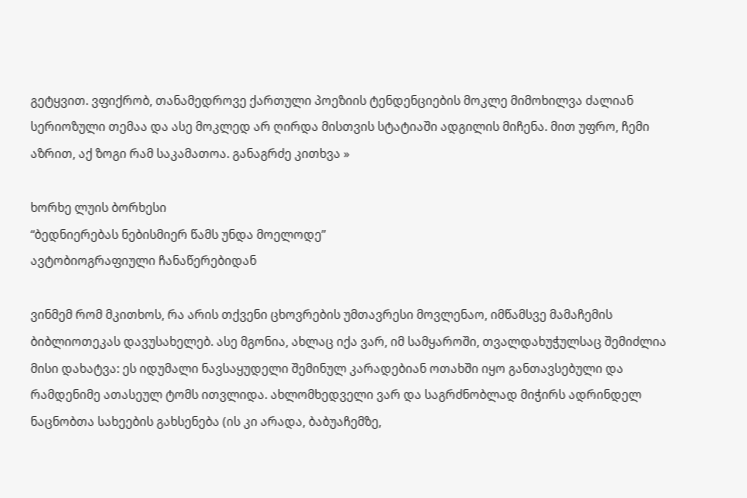გეტყვით. ვფიქრობ, თანამედროვე ქართული პოეზიის ტენდენციების მოკლე მიმოხილვა ძალიან სერიოზული თემაა და ასე მოკლედ არ ღირდა მისთვის სტატიაში ადგილის მიჩენა. მით უფრო, ჩემი აზრით, აქ ზოგი რამ საკამათოა. განაგრძე კითხვა »

ხორხე ლუის ბორხესი
“ბედნიერებას ნებისმიერ წამს უნდა მოელოდე”
ავტობიოგრაფიული ჩანაწერებიდან

ვინმემ რომ მკითხოს, რა არის თქვენი ცხოვრების უმთავრესი მოვლენაო, იმწამსვე მამაჩემის ბიბლიოთეკას დავუსახელებ. ასე მგონია, ახლაც იქა ვარ, იმ სამყაროში, თვალდახუჭულსაც შემიძლია მისი დახატვა: ეს იდუმალი ნავსაყუდელი შემინულ კარადებიან ოთახში იყო განთავსებული და რამდენიმე ათასეულ ტომს ითვლიდა. ახლომხედველი ვარ და საგრძნობლად მიჭირს ადრინდელ ნაცნობთა სახეების გახსენება (ის კი არადა, ბაბუაჩემზე,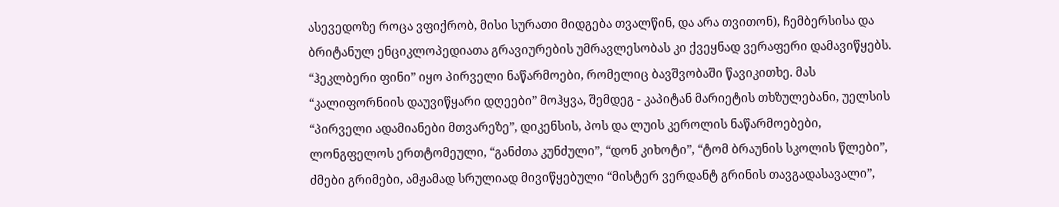ასევედოზე როცა ვფიქრობ, მისი სურათი მიდგება თვალწინ, და არა თვითონ), ჩემბერსისა და ბრიტანულ ენციკლოპედიათა გრავიურების უმრავლესობას კი ქვეყნად ვერაფერი დამავიწყებს.
“ჰეკლბერი ფინი” იყო პირველი ნაწარმოები, რომელიც ბავშვობაში წავიკითხე. მას “კალიფორნიის დაუვიწყარი დღეები” მოჰყვა, შემდეგ - კაპიტან მარიეტის თხზულებანი, უელსის “პირველი ადამიანები მთვარეზე”, დიკენსის, პოს და ლუის კეროლის ნაწარმოებები, ლონგფელოს ერთტომეული, “განძთა კუნძული”, “დონ კიხოტი”, “ტომ ბრაუნის სკოლის წლები”, ძმები გრიმები, ამჟამად სრულიად მივიწყებული “მისტერ ვერდანტ გრინის თავგადასავალი”,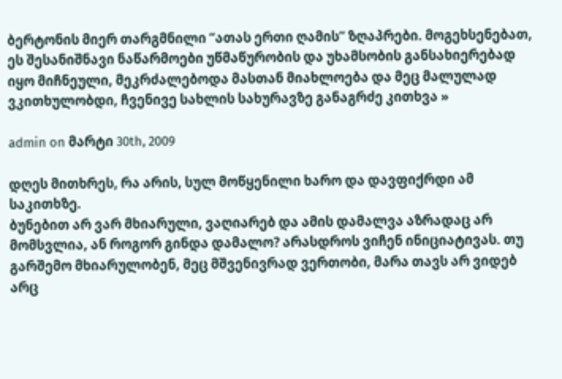ბერტონის მიერ თარგმნილი “ათას ერთი ღამის” ზღაპრები. მოგეხსენებათ, ეს შესანიშნავი ნაწარმოები უწმაწურობის და უხამსობის განსახიერებად იყო მიჩნეული, მეკრძალებოდა მასთან მიახლოება და მეც მალულად ვკითხულობდი, ჩვენივე სახლის სახურავზე განაგრძე კითხვა »

admin on მარტი 30th, 2009

დღეს მითხრეს, რა არის, სულ მოწყენილი ხარო და დავფიქრდი ამ საკითხზე.
ბუნებით არ ვარ მხიარული, ვაღიარებ და ამის დამალვა აზრადაც არ მომსვლია, ან როგორ გინდა დამალო? არასდროს ვიჩენ ინიციატივას. თუ გარშემო მხიარულობენ, მეც მშვენივრად ვერთობი, მარა თავს არ ვიდებ არც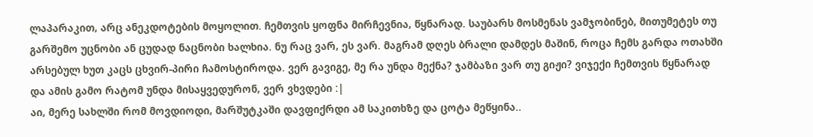ლაპარაკით, არც ანეკდოტების მოყოლით. ჩემთვის ყოფნა მირჩევნია, წყნარად. საუბარს მოსმენას ვამჯობინებ, მითუმეტეს თუ გარშემო უცნობი ან ცუდად ნაცნობი ხალხია. ნუ რაც ვარ, ეს ვარ. მაგრამ დღეს ბრალი დამდეს მაშინ, როცა ჩემს გარდა ოთახში არსებულ ხუთ კაცს ცხვირ-პირი ჩამოსტიროდა. ვერ გავიგე, მე რა უნდა მექნა? ჯამბაზი ვარ თუ გიჟი? ვიჯექი ჩემთვის წყნარად და ამის გამო რატომ უნდა მისაყვედურონ, ვერ ვხვდები :|
აი, მერე სახლში რომ მოვდიოდი, მარშუტკაში დავფიქრდი ამ საკითხზე და ცოტა მეწყინა..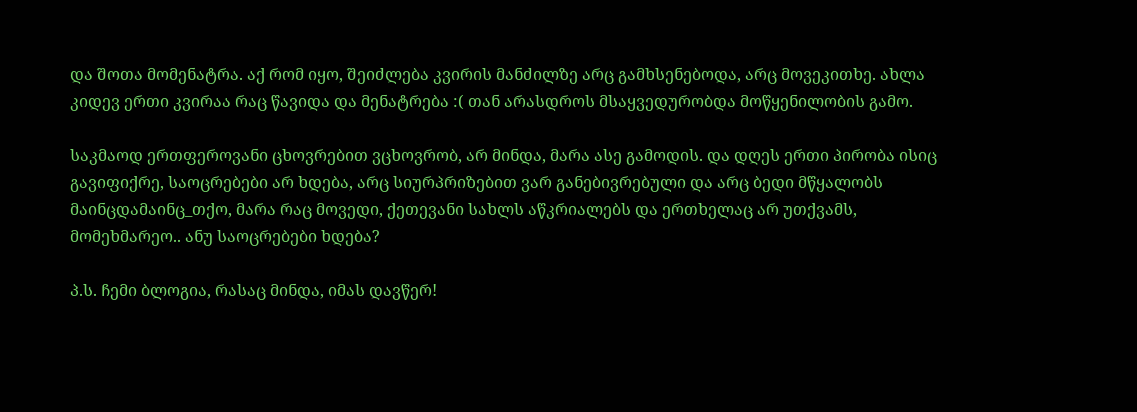და შოთა მომენატრა. აქ რომ იყო, შეიძლება კვირის მანძილზე არც გამხსენებოდა, არც მოვეკითხე. ახლა კიდევ ერთი კვირაა რაც წავიდა და მენატრება :( თან არასდროს მსაყვედურობდა მოწყენილობის გამო.

საკმაოდ ერთფეროვანი ცხოვრებით ვცხოვრობ, არ მინდა, მარა ასე გამოდის. და დღეს ერთი პირობა ისიც გავიფიქრე, საოცრებები არ ხდება, არც სიურპრიზებით ვარ განებივრებული და არც ბედი მწყალობს მაინცდამაინც_თქო, მარა რაც მოვედი, ქეთევანი სახლს აწკრიალებს და ერთხელაც არ უთქვამს, მომეხმარეო.. ანუ საოცრებები ხდება?

პ.ს. ჩემი ბლოგია, რასაც მინდა, იმას დავწერ!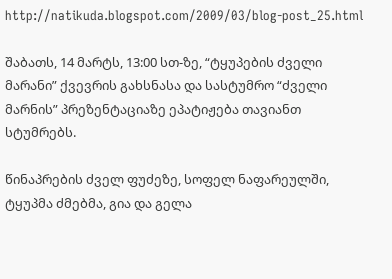http://natikuda.blogspot.com/2009/03/blog-post_25.html

შაბათს, 14 მარტს, 13:00 სთ-ზე, “ტყუპების ძველი მარანი” ქვევრის გახსნასა და სასტუმრო “ძველი მარნის” პრეზენტაციაზე ეპატიჟება თავიანთ სტუმრებს.

წინაპრების ძველ ფუძეზე, სოფელ ნაფარეულში, ტყუპმა ძმებმა, გია და გელა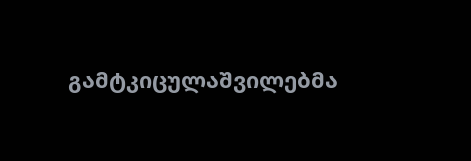გამტკიცულაშვილებმა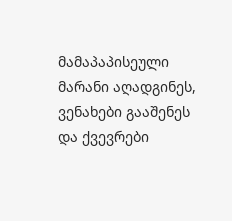მამაპაპისეული მარანი აღადგინეს, ვენახები გააშენეს და ქვევრები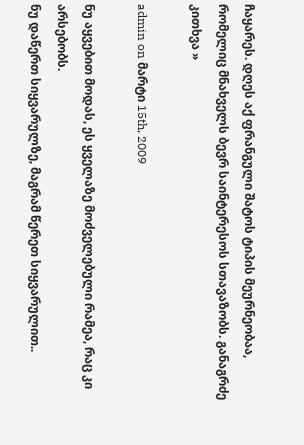ჩაყარეს. დღეს აქ ფრანგული შატოს ტიპის მეურნეობაა, რომელიც მნახველს ბევრ საინტერესოს სთავაზობს. განაგრძე კითხვა »

admin on მარტი 15th, 2009

ნუ აყვებით მოდას, ეს ყველაზე მოძველებული რამეა, რაც კი არსებობს.
ნუ დაწერთ სიყვარულზე, მაგრამ წერეთ სიყვარულით..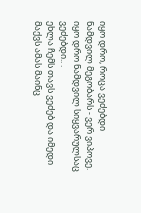იყო დრო, როცა ვეძებდი ნამდვილ მეგობარს - ვერ ვიპოვე.
იყო დრო ნამდვილ სიყვარულსაც ვეძებდი.. .
ეხლა ჩემს თავს ვეძებ და იმედი მაქვს ამას მაინც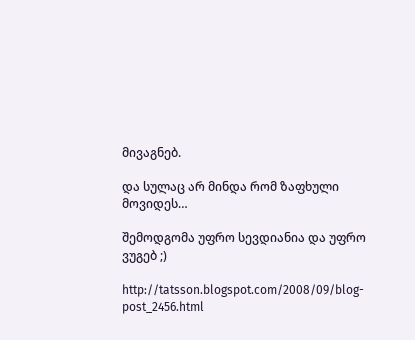მივაგნებ.

და სულაც არ მინდა რომ ზაფხული მოვიდეს…

შემოდგომა უფრო სევდიანია და უფრო ვუგებ ;)

http://tatsson.blogspot.com/2008/09/blog-post_2456.html